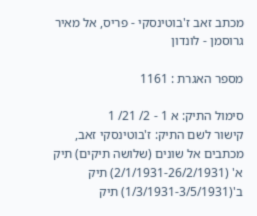מכתב זאב ז'בוטינסקי - פריס, אל מאיר גרוסמן - לונדון

מספר האגרת : 1161

סימול התיק: א 1 - 2/ 21/ 1
קישור לשם התיק: ז'בוטינסקי זאב, מכתבים אל שונים (שלושה תיקים) תיק א' (2/1/1931-26/2/1931) תיק ב'(1/3/1931-3/5/1931) תיק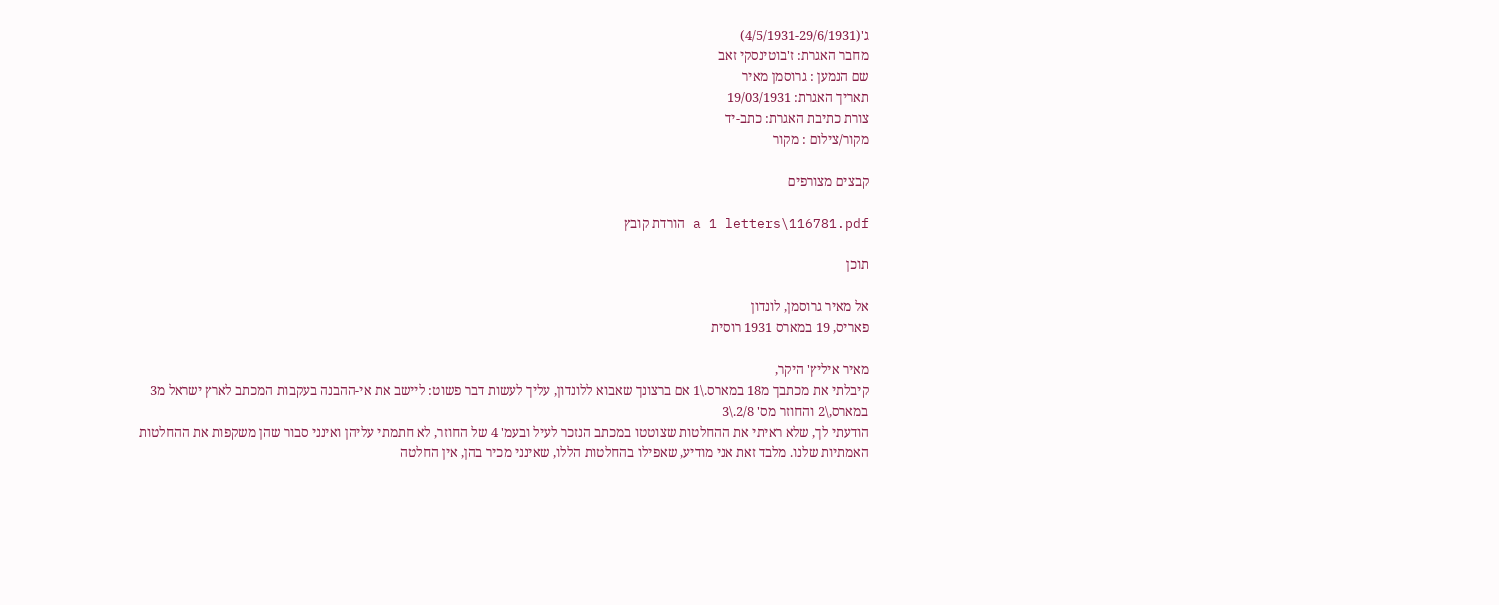ג'(4/5/1931-29/6/1931)
מחבר האגרת: ז'בוטינסקי זאב
שם הנמען : גרוסמן מאיר
תאריך האגרת: 19/03/1931
צורת כתיבת האגרת: כתב-יד
מקור/צילום : מקור

קבצים מצורפים

a 1 letters\116781.pdf הורדת קובץ

תוכן

אל מאיר גרוסמן, לונדון
פאריס, 19 במארס 1931 רוסית

מאיר איליץ' היקר,
קיבלתי את מכתבך מ18 במארס.\1 אם ברצונך שאבוא ללונדון, עליך לעשות דבר פשוט: ליישב את אי-ההבנה בעקבות המכתב לארץ ישראל מ3 במארס,\2 והחוזר מס' 2/8.\3
הודעתי לך, שלא ראיתי את ההחלטות שצוטטו במכתב הנזכר לעיל ובעמ' 4 של החוזר, לא חתמתי עליהן ואינני סבור שהן משקפות את ההחלטות האמתיות שלנו. מלבד זאת אני מודיע, שאפילו בהחלטות הללו, שאינני מכיר בהן, אין החלטה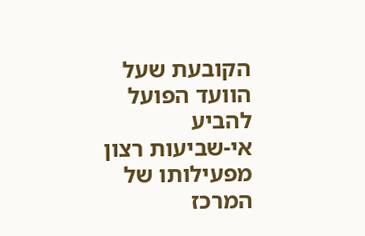הקובעת שעל הוועד הפועל להביע
אי-שביעות רצון מפעילותו של המרכז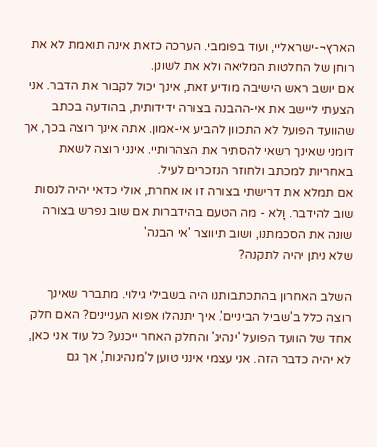הארץ¬-ישראליי, ועוד בפומבי. הערכה כזאת אינה תואמת לא את רוחן של החלטות המליאה ולא את לשונן.
אם יושב ראש הישיבה מודיע זאת, אינך יכול לקבור את הדבר. אני הצעתי ליישב את אי-ההבנה בצורה ידידותית, בהודעה בכתב שהוועד הפועל לא התכוון להביע אי-אמון. אתה אינך רוצה בכך, אך דומני שאינך רשאי להסתיר את הצהרותיי. אינני רוצה לשאת באחריות למכתב ולחוזר הנזכרים לעיל.
אם תמלא את דרישתי בצורה זו או אחרת, אולי כדאי יהיה לנסות שוב להידבר. וָלא - מה הטעם בהידברות אם שוב נפרש בצורה שונה את הסכמתנו, ושוב תיווצר 'אי הבנה'
שלא ניתן יהיה לתקנה?

השלב האחרון בהתכתבותנו היה בשבילי גילוי. מתברר שאינך רוצה כלל ב'שביל הביניים'. איך יתנהלו אפוא העניינים? האם חלק אחד של הוועד הפועל 'ינהיג' והחלק האחר ייכנע? כל עוד אני כאן, לא יהיה כדבר הזה. אני עצמי אינני טוען ל'מנהיגות', אך גם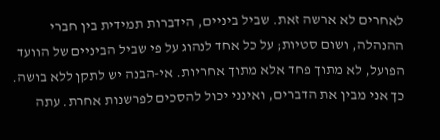לאחרים לא ארשה זאת. שביל ביניים, הידברות תמידית בין חברי ההנהלה, ושום סטיות; על כל אחד לנהוג על פי שביל הביניים של הוועד הפועל, לא מתוך פחד אלא מתוך אחריות. אי-הבנה יש לתקן ללא בושה. כך אני מבין את הדברים, ואינני יכול להסכים לפרשנות אחרת. עתה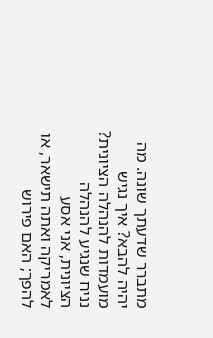מתברר שדעתך שונה. מה יהיה להבא? איך נגיש מועמדות להנהלה הציונית? נניח שנגיע להנהלה הציונית, אני אסע לאמריקה ואתה תישאר, או להפך; האם פירוש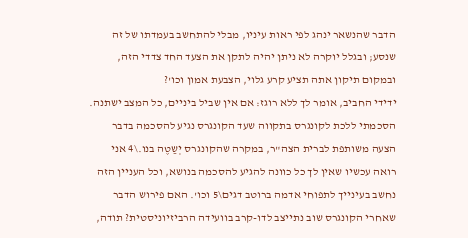הדבר שהנשאר ינהג לפי ראות עיניו, מבלי להתחשב בעמדתו של זה שנסע; ובגלל יוקרה לא ניתן יהיה לתקן את הצעד החד צדדי הזה, ובמקום תיקון אתה תציע קרע גלוי, הצבעת אמון וכו'?
ידידי החביב, אומר לך ללא רוגז: אם אין שביל ביניים, כל המצב ישתנה. הסכמתי ללכת לקונגרס בתקווה שעד הקונגרס נגיע להסכמה בדבר הצעה משותפת לברית הצה"ר, במקרה שהקונגרס יְשַטֶה בנו.\4 אני רואה עכשיו שאין לך כל כוונה להגיע להסכמה בנושא, וכל העניין הזה נחשב בעינייך לתפוחי אדמה ברוטב דגים\5 וכו'. האם פירוש הדבר שאחרי הקונגרס שוב נתייצב לדו-קרב בוועידה הרביזיוניסטית? תודה,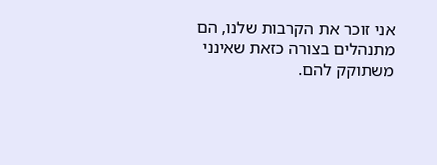אני זוכר את הקרבות שלנו, הם מתנהלים בצורה כזאת שאינני משתוקק להם.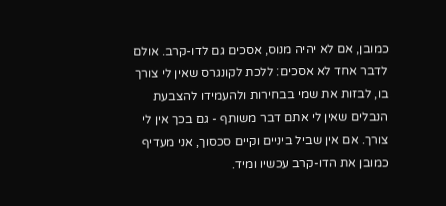כמובן, אם לא יהיה מנוס, אסכים גם לדו-קרב. אולם לדבר אחד לא אסכים: ללכת לקונגרס שאין לי צורך בו, לבזות את שמי בבחירות ולהעמידו להצבעת הנבלים שאין לי אתם דבר משותף - גם בכך אין לי צורך. אם אין שביל ביניים וקיים סכסוך, אני מעדיף כמובן את הדו-קרב עכשיו ומיד.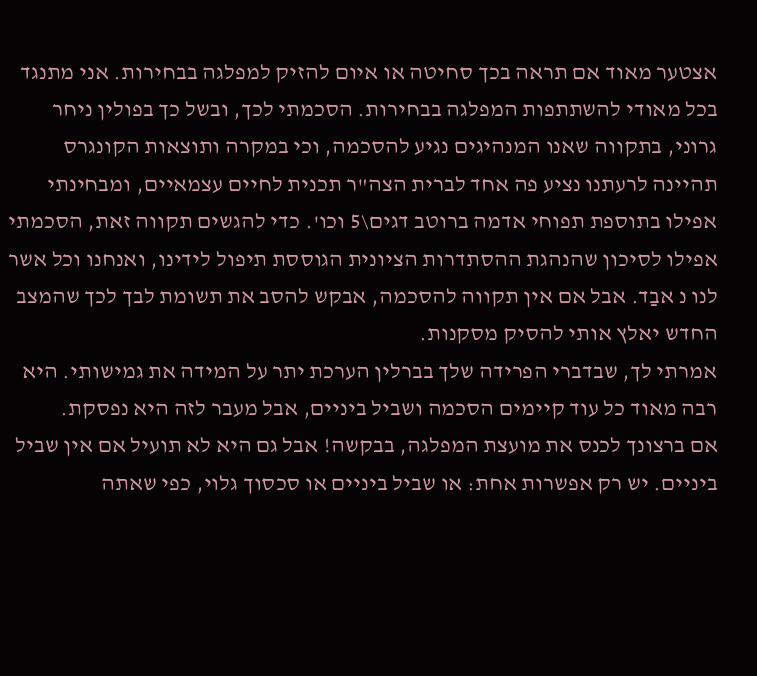אצטער מאוד אם תראה בכך סחיטה או איום להזיק למפלגה בבחירות. אני מתנגד בכל מאודי להשתתפות המפלגה בבחירות. הסכמתי לכך, ובשל כך בפולין ניחר גרוני, בתקווה שאנו המנהיגים נגיע להסכמה, וכי במקרה ותוצאות הקונגרס תהיינה לרעתנו נציע פה אחד לברית הצה"ר תכנית לחיים עצמאיים, ומבחינתי אפילו בתוספת תפוחי אדמה ברוטב דגים\5 וכו'. כדי להגשים תקווה זאת, הסכמתי אפילו לסיכון שהנהגת ההסתדרות הציונית הגוססת תיפול לידינו, ואנחנו וכל אשר לנו נ אבַד. אבל אם אין תקווה להסכמה, אבקש להסב את תשומת לבך לכך שהמצב החדש יאלץ אותי להסיק מסקנות.
אמרתי לך, שבדברי הפרידה שלך בברלין הערכת יתר על המידה את גמישותי. היא רבה מאוד כל עוד קיימים הסכמה ושביל ביניים, אבל מעבר לזה היא נפסקת.
אם ברצונך לכנס את מועצת המפלגה, בבקשה! אבל גם היא לא תועיל אם אין שביל ביניים. יש רק אפשרות אחת: או שביל ביניים או סכסוך גלוי, כפי שאתה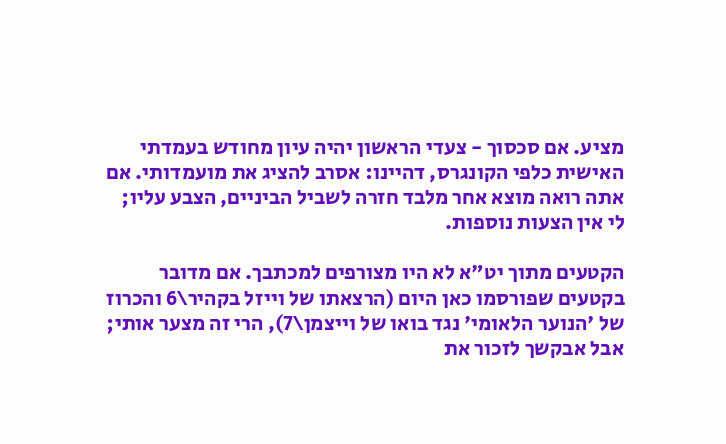מציע. אם סכסוך - צעדי הראשון יהיה עיון מחודש בעמדתי האישית כלפי הקונגרס, דהיינו: אסרב להציג את מועמדותי. אם אתה רואה מוצא אחר מלבד חזרה לשביל הביניים, הצבע עליו; לי אין הצעות נוספות.

הקטעים מתוך יט"א לא היו מצורפים למכתבך. אם מדובר בקטעים שפורסמו כאן היום (הרצאתו של וייזל בקהיר\6 והכרוז של 'הנוער הלאומי' נגד בואו של וייצמן\7), הרי זה מצער אותי; אבל אבקשך לזכור את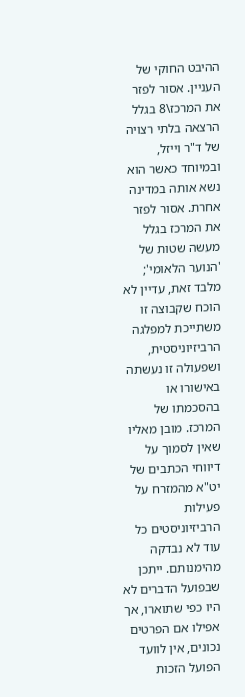ההיבט החוקי של העניין. אסור לפזר את המרכז\8 בגלל הרצאה בלתי רצויה של ד"ר וייזל, ובמיוחד כאשר הוא נשא אותה במדינה אחרת. אסור לפזר את המרכז בגלל מעשה שטות של 'הנוער הלאומי'; מלבד זאת, עדיין לא הוכח שקבוצה זו משתייכת למפלגה הרביזיוניסטית,
ושפעולה זו נעשתה באישורו או בהסכמתו של המרכז. מובן מאליו שאין לסמוך על דיווחי הכתבים של יט"א מהמזרח על פעילות הרביזיוניסטים כל עוד לא נבדקה מהימנותם. ייתכן שבפועל הדברים לא היו כפי שתוארו, אך אפילו אם הפרטים נכונים, אין לוועד הפועל הזכות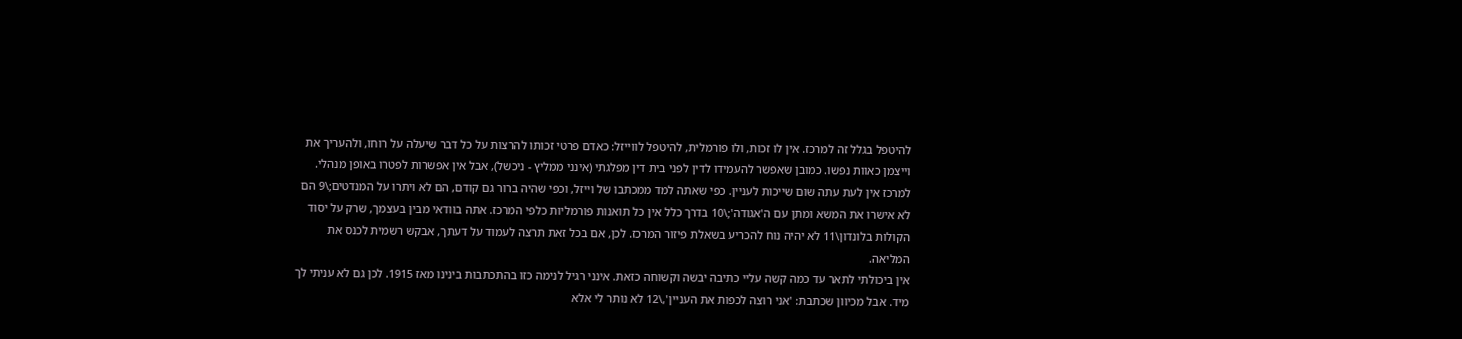להיטפל בגלל זה למרכז. אין לו זכות, ולו פורמלית, להיטפל לווייזל: כאדם פרטי זכותו להרצות על כל דבר שיעלה על רוחו, ולהעריך את וייצמן כאוות נפשו. כמובן שאפשר להעמידו לדין לפני בית דין מפלגתי (אינני ממליץ - ניכשל), אבל אין אפשרות לפטרו באופן מנהלי.
למרכז אין לעת עתה שום שייכות לעניין. כפי שאתה למד ממכתבו של וייזל, וכפי שהיה ברור גם קודם, הם לא ויתרו על המנדטים;\9 הם לא אישרו את המשא ומתן עם ה'אגודה';\10 בדרך כלל אין כל תואנות פורמליות כלפי המרכז. אתה בוודאי מבין בעצמך, שרק על יסוד הקולות בלונדון\11 לא יהיה נוח להכריע בשאלת פיזור המרכז. לכן, אם בכל זאת תרצה לעמוד על דעתך, אבקש רשמית לכנס את המליאה.
אין ביכולתי לתאר עד כמה קשה עליי כתיבה יבשה וקשוחה כזאת. אינני רגיל לנימה כזו בהתכתבות בינינו מאז 1915. לכן גם לא עניתי לך מיד. אבל מכיוון שכתבת: 'אני רוצה לכפות את העניין',\12 לא נותר לי אלא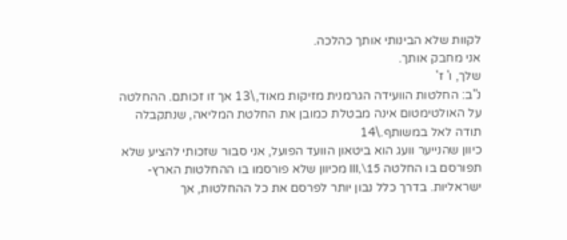לקוות שלא הבינותי אותך כהלכה.
אני מחבק אותך.
שלך, ו' ז'
נ"ב: החלטות הוועידה הגרמנית מזיקות מאוד,\13 אך זו זכותם. ההחלטה על האולטימטום אינה מבטלת כמובן את החלטת המליאה, שנתקבלה תודה לאל במשותף.\14
כיוון שהנייער וועג הוא ביטאון הוועד הפועל, אני סבור שזכותי להציע שלא תפורסם בו החלטה III,\15 מכיוון שלא פורסמו בו ההחלטות הארץ-ישראליות. בדרך כלל נבון יותר לפרסם את כל ההחלטות, אך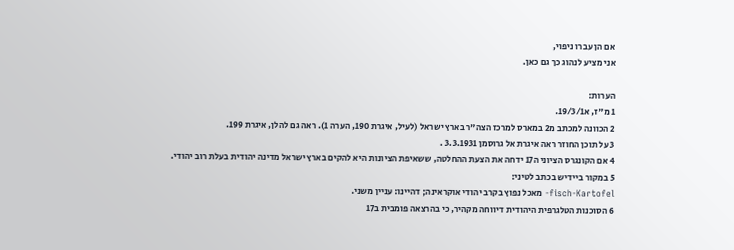אם הן עברו ניפוי,
אני מציע לנהוג כך גם כאן.

הערות:
1 מ"ז, א19/3/1.
2 הכוונה למכתב מ2 במארס למרכז הצה"ר בארץ ישראל (לעיל, איגרת 190, הערה 1). ראה גם להלן, איגרת 199.
3 על תוכן החוזר ראה איגרת אל גרוסמן 3.3.1931 .
4 אם הקונגרס הציוני ה17 ידחה את הצעת ההחלטה, ששאיפת הציונות היא להקים בארץ ישראל מדינה יהודית בעלת רוב יהודי.
5 במקור ביידיש בכתב לטיני:
fisch-Kartofel- מאכל נפוץ בקרב יהודי אוקראינה; דהיינו: עניין משני.
6 הסוכנות הטלגרפית היהודית דיווחה מקהיר, כי בהרצאה פומבית ב17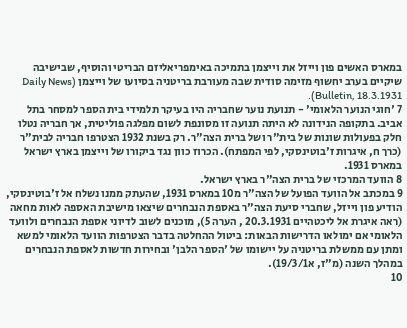במארס האשים פון וייזל את וייצמן בתמיכה באימפריאליזם הבריטי והוסיף, שבישיבה שיקיים בערב יחשוף מזימה סודית שבה מעורבת בריטניה בסיועו של וייצמן (Daily News Bulletin, 18.3.1931).
7 'חוגי הנוער הלאומי' - תנועת נוער שחבריה היו בעיקר תלמידי בית הספר למסחר בתל אביב. בתקופה הנידונה לא היתה תנועה זו מסונפת לשום מפלגה פוליטית, אך חבריה נטלו חלק בפעולות שונות של בית"ר ושל ברית הצה"ר. רק בשנת 1932 הצטרפו חבריה לבית"ר (כרך ח, איגרות ז'בוטינסקי, לפי המפתח). הכרוז כוון נגד ביקורו של וייצמן בארץ ישראל במארס 1931.
8 הוועד המרכזי של ברית הצה"ר בארץ ישראל.
9 במכתב אל הוועד הפועל של הצה"ר מ10 במארס 1931, שהעתק ממנו נשלח אל ז'בוטינסקי, הודיע פון וייזל, שחברי סיעת הצה"ר באספת הנבחרים שיצאו מישיבת האספה לאות מחאה (ראה איגרת אל ליכטהיים 20.3.1931 , הערה 5), מוכנים לשוב לדיוני אספת הנבחרים ולוועד הלאומי אם ימולאו הדרישות הבאות: ביטול ההחלטה בדבר הצטרפות הוועד הלאומי למשא ומתן עם ממשלת בריטניה על יישומו של 'הספר הלבן' ובחירות חדשות לאספת הנבחרים במהלך השנה (מ"ז, א19/3/1).
10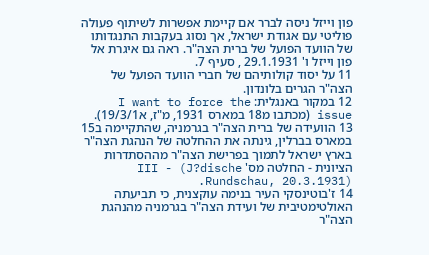פון וייזל ניסה לברר אם קיימת אפשרות לשיתוף פעולה פוליטי עם אגודת ישראל, אך נסוג בעקבות התנגדותו של הוועד הפועל של ברית הצה"ר. ראה גם איגרת אל פון וייזל ו' 29.1.1931 , סעיף 7.
11 על יסוד קולותיהם של חברי הוועד הפועל של הצה"ר הגרים בלונדון.
12 במקור באנגלית: I want to force the issue (מכתבו מ18 במארס 1931, מ"ז, א19/3/1).
13 הוועידה של ברית הצה"ר בגרמניה, שהתקיימה ב15 במארס בברלין, גינתה את ההחלטה של הנהגת הצה"ר בארץ ישראל לתמוך בפרישת הצה"ר מההסתדרות הציונית - החלטה מס' III - (J?dische Rundschau, 20.3.1931).
14 ז'בוטינסקי העיר בנימה עוקצנית, כי תביעתה האולטימטיבית של ועידת הצה"ר בגרמניה מהנהגת הצה"ר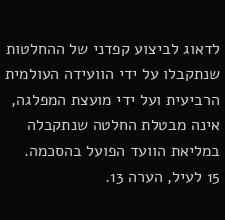לדאוג לביצוע קפדני של ההחלטות שנתקבלו על ידי הוועידה העולמית הרביעית ועל ידי מועצת המפלגה, אינה מבטלת החלטה שנתקבלה במליאת הוועד הפועל בהסכמה.
15 לעיל, הערה 13.